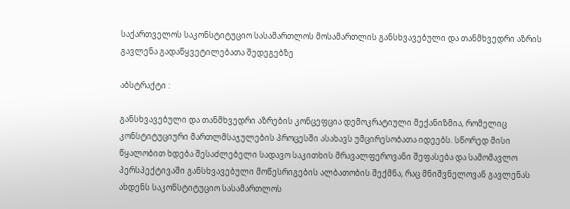საქართველოს საკონსტიტუციო სასამართლოს მოსამართლის განსხვავებული და თანმხვედრი აზრის გავლენა გადაწყვეტილებათა შედეგებზე

აბსტრაქტი :

განსხვავებული და თანმხვედრი აზრების კონცეფცია დემოკრატიული მექანიზმია, რომელიც კონსტიტუციური მართლმსაჯულების პროცესში ასახავს უმცირესობათა იდეებს. სწორედ მისი წყალობით ხდება შესაძლებელი სადავო საკითხის მრავალფეროვანი შეფასება და სამომავლო პერსპექტივაში განსხვავებული მოწესრიგების ალბათობის შექმნა, რაც მნიშვნელოვან გავლენას ახდენს საკონსტიტუციო სასამართლოს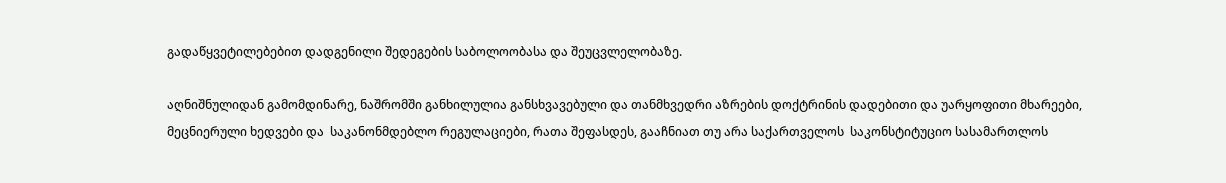გადაწყვეტილებებით დადგენილი შედეგების საბოლოობასა და შეუცვლელობაზე.

აღნიშნულიდან გამომდინარე, ნაშრომში განხილულია განსხვავებული და თანმხვედრი აზრების დოქტრინის დადებითი და უარყოფითი მხარეები, მეცნიერული ხედვები და  საკანონმდებლო რეგულაციები, რათა შეფასდეს, გააჩნიათ თუ არა საქართველოს  საკონსტიტუციო სასამართლოს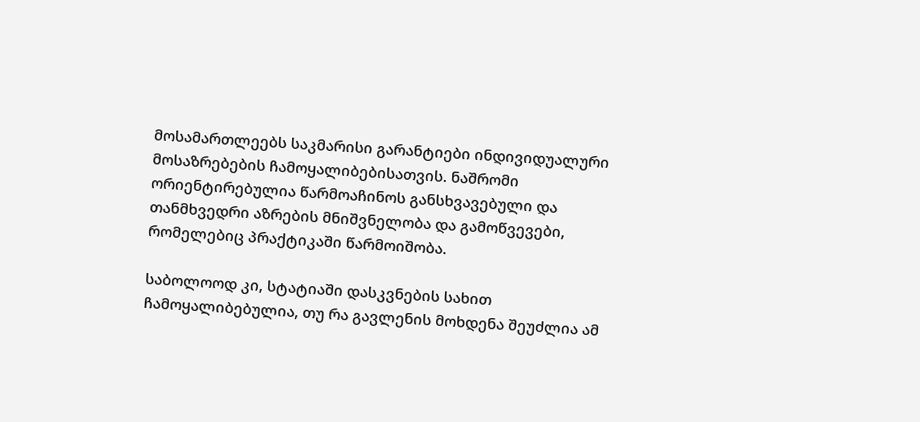მოსამართლეებს საკმარისი გარანტიები ინდივიდუალური მოსაზრებების ჩამოყალიბებისათვის. ნაშრომი ორიენტირებულია წარმოაჩინოს განსხვავებული და თანმხვედრი აზრების მნიშვნელობა და გამოწვევები, რომელებიც პრაქტიკაში წარმოიშობა.

საბოლოოდ კი, სტატიაში დასკვნების სახით ჩამოყალიბებულია, თუ რა გავლენის მოხდენა შეუძლია ამ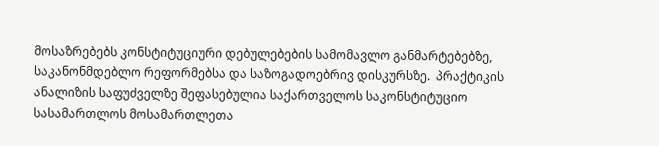მოსაზრებებს კონსტიტუციური დებულებების სამომავლო განმარტებებზე, საკანონმდებლო რეფორმებსა და საზოგადოებრივ დისკურსზე.  პრაქტიკის ანალიზის საფუძველზე შეფასებულია საქართველოს საკონსტიტუციო სასამართლოს მოსამართლეთა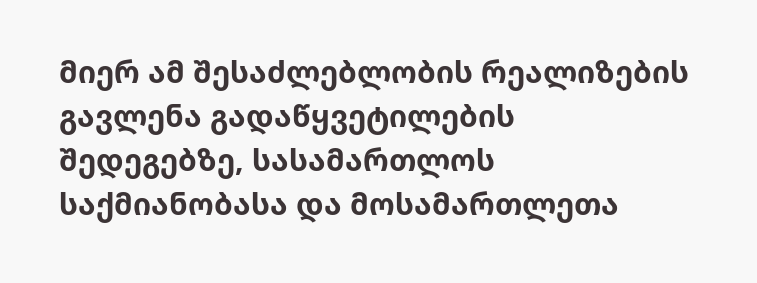მიერ ამ შესაძლებლობის რეალიზების გავლენა გადაწყვეტილების შედეგებზე, სასამართლოს საქმიანობასა და მოსამართლეთა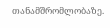თანამშრომლობაზე.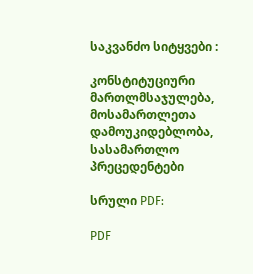საკვანძო სიტყვები :

კონსტიტუციური მართლმსაჯულება, მოსამართლეთა დამოუკიდებლობა, სასამართლო პრეცედენტები

სრული PDF:

PDF